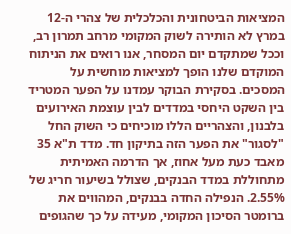המציאות הביטחונית והכלכלית של צהרי ה-12 במרץ לא הותירה לשוק המקומי מרחב תמרון רב, וככל שמתקדם יום המסחר, אנו רואים את הניתוח המוקדם שלנו הופך למציאות מוחשית על המסכים. בסקירת הבוקר עמדנו על הפער המטריד בין השקט היחסי במדדים לבין עוצמת האירועים בלבנון, והצהריים הללו מוכיחים כי השוק החל "לסגור" את הפער הזה בתיקון חד. מדד ת"א 35 מאבד כעת מעל אחוז, אך הדרמה האמיתית מתחוללת במדד הבנקים, שצולל בשיעור חריג של 2.55%. הנפילה החדה בבנקים, המהווים את ברומטר הסיכון המקומי, מעידה על כך שהגופים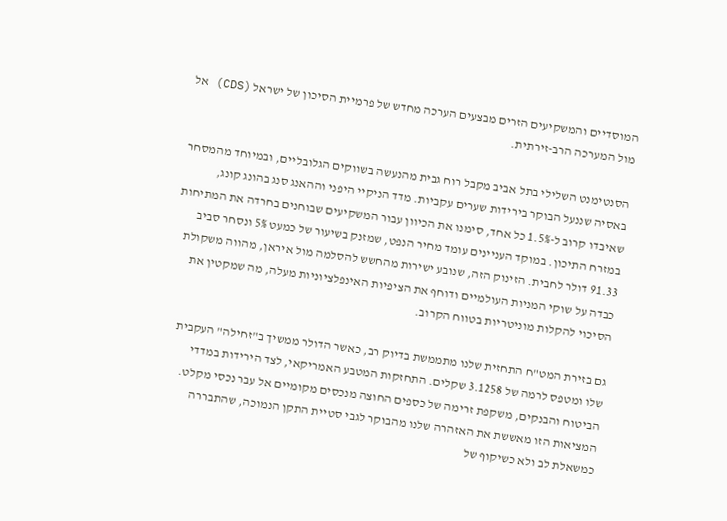המוסדיים והמשקיעים הזרים מבצעים הערכה מחדש של פרמיית הסיכון של ישראל (CDS) אל מול המערכה הרב-זירתית.

הסנטימנט השלילי בתל אביב מקבל רוח גבית מהנעשה בשווקים הגלובליים, ובמיוחד מהמסחר באסיה שננעל הבוקר בירידות שערים עקביות. מדד הניקיי היפני וההאנג סנג בהונג קונג, שאיבדו קרוב ל-1.5% כל אחד, סימנו את הכיוון עבור המשקיעים שבוחנים בחרדה את המתיחות במזרח התיכון. במוקד העניינים עומד מחיר הנפט, שמזנק בשיעור של כמעט 5% ונסחר סביב 91.33 דולר לחבית. הזינוק הזה, שנובע ישירות מהחשש להסלמה מול איראן, מהווה משקולת כבדה על שוקי המניות העולמיים ודוחף את הציפיות האינפלציוניות מעלה, מה שמקטין את הסיכוי להקלות מוניטריות בטווח הקרוב.

גם בזירת המט"ח התחזית שלנו מתממשת בדיוק רב, כאשר הדולר ממשיך ב"זחילה" העקבית שלו ומטפס לרמה של 3.1258 שקלים. התחזקות המטבע האמריקאי, לצד הירידות במדדי הביטוח והבנקים, משקפת זרימה של כספים החוצה מנכסים מקומיים אל עבר נכסי מקלט. המציאות הזו מאששת את האזהרה שלנו מהבוקר לגבי סטיית התקן הנמוכה, שהתבררה כמשאלת לב ולא כשיקוף של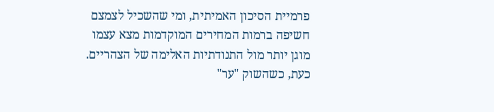פרמיית הסיכון האמיתית, ומי שהשכיל לצמצם חשיפה ברמות המחירים המוקדמות מצא עצמו מוגן יותר מול התנודתיות האלימה של הצהריים. כעת, כשהשוק "ער"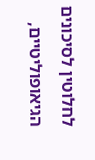לחלוטין לסיכונים הגיאופוליטיים,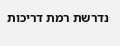נדרשת רמת דריכות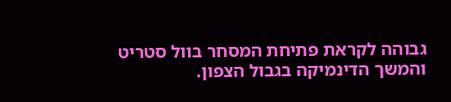גבוהה לקראת פתיחת המסחר בוול סטריט והמשך הדינמיקה בגבול הצפון.